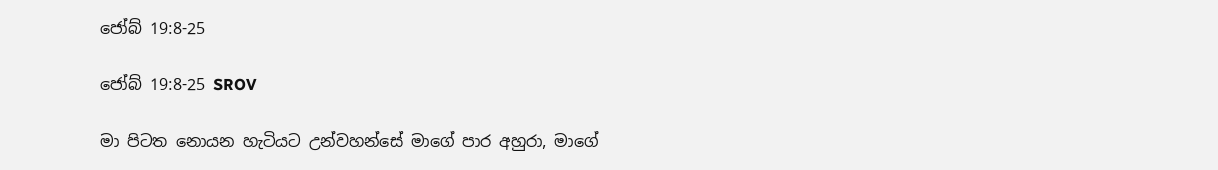ජෝබ් 19:8-25

ජෝබ් 19:8-25 SROV

මා පිටත නොයන හැටියට උන්වහන්සේ මාගේ පාර අහුරා, මාගේ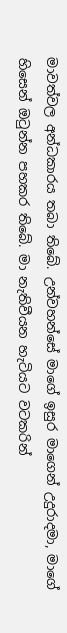මාවත්වල අන්ධකාරය තබා තිබේ. උන්වහන්සේ මාගේ ඉසුර මාගෙන් උදුරාදමා, මාගේ හිසෙන් ඔටුන්න පහකර තිබේ. මා නැතිවීයන හැටියට වටකරින්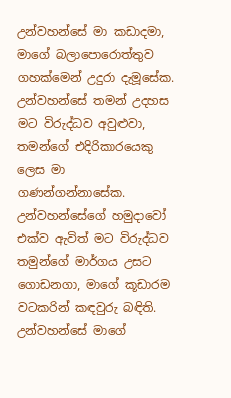උන්වහන්සේ මා කඩාදමා, මාගේ බලාපොරොත්තුව ගහක්මෙන් උදුරා දැමූසේක. උන්වහන්සේ තමන් උදහස මට විරුද්ධව අවුළුවා, තමන්ගේ එදිරිකාරයෙකු ලෙස මා ගණන්ගන්නාසේක. උන්වහන්සේගේ හමුදාවෝ එක්ව ඇවිත් මට විරුද්ධව තමුන්ගේ මාර්ගය උසට ගොඩනගා, මාගේ කූඩාරම වටකරින් කඳවුරු බඳිති. උන්වහන්සේ මාගේ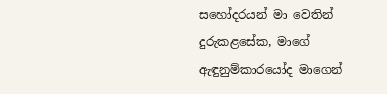සහෝදරයන් මා වෙතින් දුරුකළසේක, මාගේ ඇඳුනුම්කාරයෝද මාගෙන්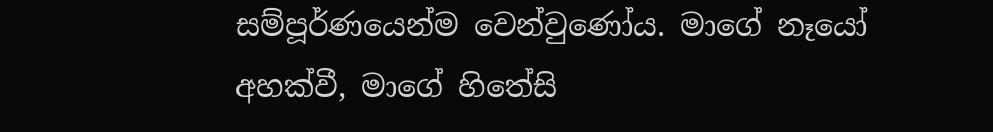සම්පූර්ණයෙන්ම වෙන්වුණෝය. මාගේ නෑයෝ අහක්වී, මාගේ හිතේසි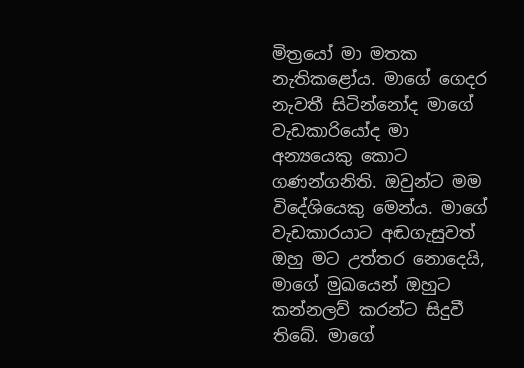මිත්‍රයෝ මා මතක නැතිකළෝය. මාගේ ගෙදර නැවතී සිටින්නෝද මාගේ වැඩකාරියෝද මා අන්‍යයෙකු කොට ගණන්ගනිති. ඔවුන්ට මම විදේශියෙකු මෙන්ය. මාගේ වැඩකාරයාට අඬගැසුවත් ඔහු මට උත්තර නොදෙයි, මාගේ මුඛයෙන් ඔහුට කන්නලව් කරන්ට සිදුවී තිබේ. මාගේ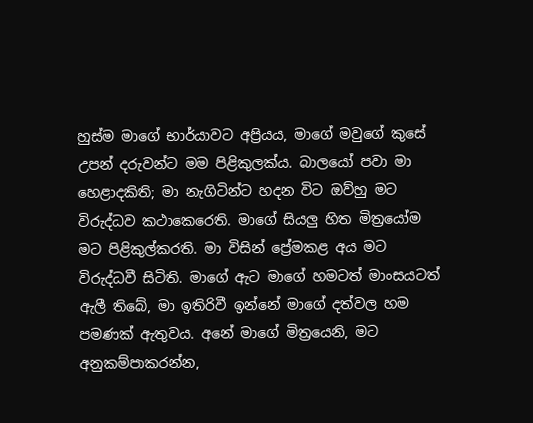හුස්ම මාගේ භාර්යාවට අප්‍රියය, මාගේ මවුගේ කුසේ උපන් දරුවන්ට මම පිළිකුලක්ය. බාලයෝ පවා මා හෙළාදකිති; මා නැගිටින්ට හදන විට ඔව්හු මට විරුද්ධව කථාකෙරෙති. මාගේ සියලු හිත මිත්‍රයෝම මට පිළිකුල්කරති. මා විසින් ප්‍රේමකළ අය මට විරුද්ධවී සිටිති. මාගේ ඇට මාගේ හමටත් මාංසයටත් ඇලී තිබේ, මා ඉතිරිවී ඉන්නේ මාගේ දත්වල හම පමණක් ඇතුවය. අනේ මාගේ මිත්‍රයෙනි, මට අනුකම්පාකරන්න,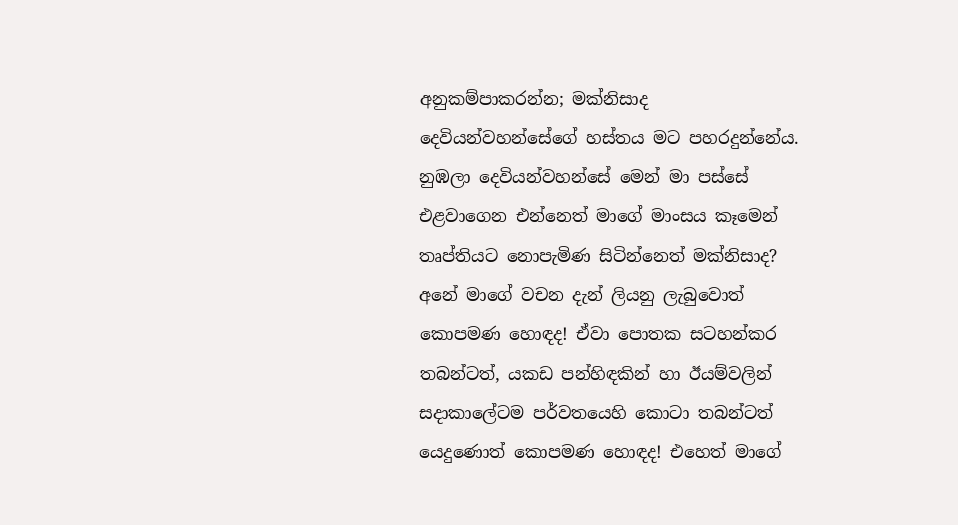අනුකම්පාකරන්න; මක්නිසාද දෙවියන්වහන්සේගේ හස්තය මට පහරදුන්නේය. නුඹලා දෙවියන්වහන්සේ මෙන් මා පස්සේ එළවාගෙන එන්නෙත් මාගේ මාංසය කෑමෙන් තෘප්තියට නොපැමිණ සිටින්නෙත් මක්නිසාද? අනේ මාගේ වචන දැන් ලියනු ලැබුවොත් කොපමණ හොඳද! ඒවා පොතක සටහන්කර තබන්ටත්, යකඩ පන්හිඳකින් හා ඊයම්වලින් සදාකාලේටම පර්වතයෙහි කොටා තබන්ටත් යෙදුණොත් කොපමණ හොඳද! එහෙත් මාගේ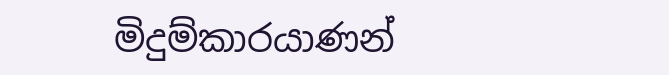මිදුම්කාරයාණන්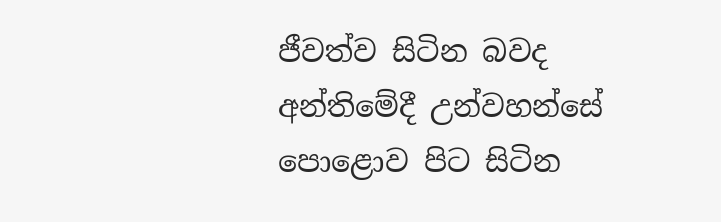ජීවත්ව සිටින බවද අන්තිමේදී උන්වහන්සේ පොළොව පිට සිටින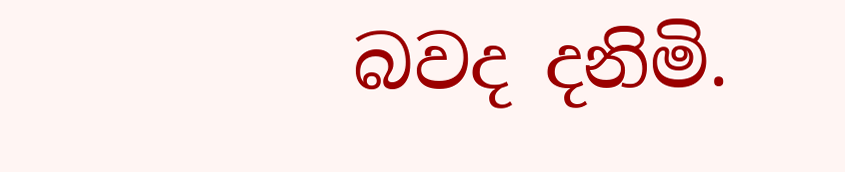බවද දනිමි.